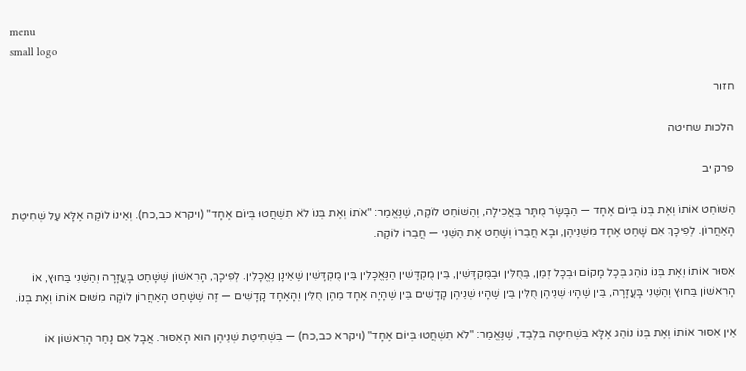menu
small logo

חזור

הלכות שחיטה

פרק יב

הַשּׁוֹחֵט אוֹתוֹ וְאֶת בְּנוֹ בְּיוֹם אֶחָד — הַבָּשָׂר מֻתָּר בַּאֲכִילָה, וְהַשּׁוֹחֵט לוֹקֶה, שֶׁנֶּאֱמַר: "אֹתוֹ וְאֶת בְּנוֹ לֹא תִשְׁחֲטוּ בְּיוֹם אֶחָד" (ויקרא כב,כח). וְאֵינוֹ לוֹקֶה אֶלָּא עַל שְׁחִיטַת הָאַחֲרוֹן. לְפִיכָךְ אִם שָׁחַט אֶחָד מִשְּׁנֵיהֶן, וּבָא חֲבֵרוֹ וְשָׁחַט אֶת הַשֵּׁנִי — חֲבֵרוֹ לוֹקֶה.

אִסּוּר אוֹתוֹ וְאֶת בְּנוֹ נוֹהֵג בְּכָל מָקוֹם וּבְכָל זְמַן, בַּחֻלִּין וּבַמֻּקְדָּשִׁין, בֵּין מֻקְדָּשִׁין הַנֶּאֱכָלִין בֵּין מֻקְדָּשִׁין שֶׁאֵינָן נֶאֱכָלִין. לְפִיכָךְ, הָרִאשׁוֹן שֶׁשָּׁחַט בָּעֲזָרָה וְהַשֵּׁנִי בַּחוּץ, אוֹ הָרִאשׁוֹן בַּחוּץ וְהַשֵּׁנִי בָּעֲזָרָה, בֵּין שֶׁהָיוּ שְׁנֵיהֶן חֻלִּין בֵּין שֶׁהָיוּ שְׁנֵיהֶן קָדָשִׁים בֵּין שֶׁהָיָה אֶחָד מֵהֶן חֻלִּין וְהָאֶחָד קָדָשִׁים — זֶה שֶׁשָּׁחַט הָאַחֲרוֹן לוֹקֶה מִשּׁוּם אוֹתוֹ וְאֶת בְּנוֹ.

אֵין אִסּוּר אוֹתוֹ וְאֶת בְּנוֹ נוֹהֵג אֶלָּא בִּשְׁחִיטָה בִּלְבַד, שֶׁנֶּאֱמַר: "לֹא תִשְׁחֲטוּ בְּיוֹם אֶחָד" (ויקרא כב,כח) — בִּשְׁחִיטַת שְׁנֵיהֶן הוּא הָאִסּוּר. אֲבָל אִם נָחַר הָרִאשׁוֹן אוֹ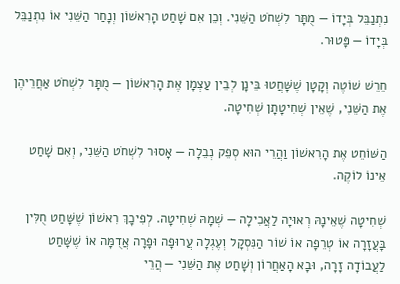נִתְנַבֵּל בְּיָדוֹ — מֻתָּר לִשְׁחֹט הַשֵּׁנִי. וְכֵן אִם שָׁחַט הָרִאשׁוֹן וְנָחַר הַשֵּׁנִי אוֹ נִתְנַבֵּל בְּיָדוֹ — פָּטוּר.

חֵרֵשׁ שׁוֹטֶה וְקָטָן שֶׁשָּׁחֲטוּ בֵּינָן לְבֵין עַצְמָן אֶת הָרִאשׁוֹן — מֻתָּר לִשְׁחֹט אַחֲרֵיהֶן אֶת הַשֵּׁנִי, שֶׁאֵין שְׁחִיטָתָן שְׁחִיטָה.

הַשּׁוֹחֵט אֶת הָרִאשׁוֹן וַהֲרֵי הוּא סְפֵק נְבֵלָה — אָסוּר לִשְׁחֹט הַשֵּׁנִי, וְאִם שָׁחַט אֵינוֹ לוֹקֶה.

שְׁחִיטָה שֶׁאֵינָהּ רְאוּיָה לַאֲכִילָה — שְׁמָהּ שְׁחִיטָה. לְפִיכָךְ רִאשׁוֹן שֶׁשָּׁחַט חֻלִּין בָּעֲזָרָה אוֹ טְרֵפָה אוֹ שׁוֹר הַנִּסְקָל וְעֶגְלָה עֲרוּפָה וּפָרָה אֲדֻמָּה אוֹ שֶׁשָּׁחַט לַעֲבוֹדָה זָרָה, וּבָא הָאַחֲרוֹן וְשָׁחַט אֶת הַשֵּׁנִי — הֲרֵי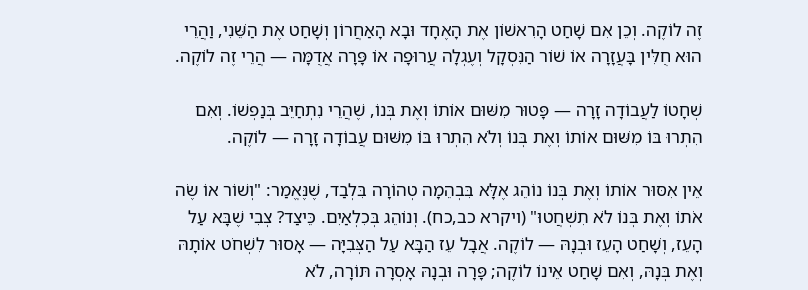זֶה לוֹקֶה. וְכֵן אִם שָׁחַט הָרִאשׁוֹן אֶת הָאֶחָד וּבָא הָאַחֲרוֹן וְשָׁחַט אֶת הַשֵּׁנִי, וַהֲרֵי הוּא חֻלִּין בָּעֲזָרָה אוֹ שׁוֹר הַנִּסְקָל וְעֶגְלָה עֲרוּפָה אוֹ פָּרָה אֲדֻמָּה — הֲרֵי זֶה לוֹקֶה.

שְׁחָטוֹ לַעֲבוֹדָה זָרָה — פָּטוּר מִשּׁוּם אוֹתוֹ וְאֶת בְּנוֹ, שֶׁהֲרֵי נִתְחַיֵּב בְּנַפְשׁוֹ. וְאִם הִתְרוּ בּוֹ מִשּׁוּם אוֹתוֹ וְאֶת בְּנוֹ וְלֹא הִתְרוּ בּוֹ מִשּׁוּם עֲבוֹדָה זָרָה — לוֹקֶה.

אֵין אִסּוּר אוֹתוֹ וְאֶת בְּנוֹ נוֹהֵג אֶלָּא בִּבְהֵמָה טְהוֹרָה בִּלְבַד, שֶׁנֶּאֱמַר: "וְשׁוֹר אוֹ שֶׂה אֹתוֹ וְאֶת בְּנוֹ לֹא תִשְׁחֲטוּ" (ויקרא כב,כח). וְנוֹהֵג בְּכִלְאַיִם. כֵּיצַד? צְבִי שֶׁבָּא עַל הָעֵז, וְשָׁחַט הָעֵז וּבְנָהּ — לוֹקֶה. אֲבָל עֵז הַבָּא עַל הַצְּבִיָּה — אָסוּר לִשְׁחֹט אוֹתָהּ וְאֶת בְּנָהּ, וְאִם שָׁחַט אֵינוֹ לוֹקֶה; פָּרָה וּבְנָהּ אָסְרָה תּוֹרָה, לֹא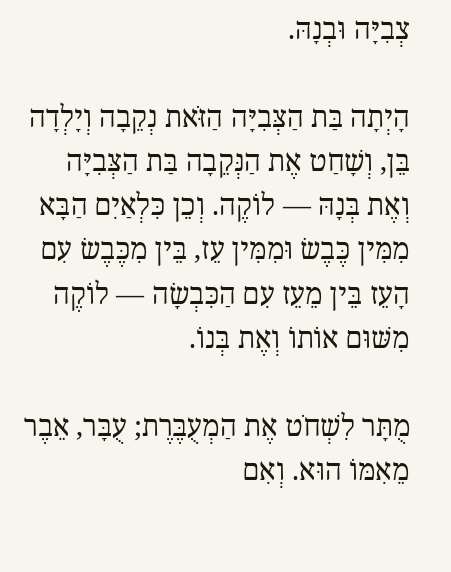צְבִיָּה וּבְנָהּ.

הָיְתָה בַּת הַצְּבִיָּה הַזֹּאת נְקֵבָה וְיָלְדָה בֵּן, וְשָׁחַט אֶת הַנְּקֵבָה בַּת הַצְּבִיָּה וְאֶת בְּנָהּ — לוֹקֶה. וְכֵן כִּלְאַיִם הַבָּא מִמִּין כֶּבֶשׂ וּמִמִּין עֵז, בֵּין מִכֶּבֶשׂ עִם הָעֵז בֵּין מֵעֵז עִם הַכִּבְשָׂה — לוֹקֶה מִשּׁוּם אוֹתוֹ וְאֶת בְּנוֹ.

מֻתָּר לִשְׁחֹט אֶת הַמְעֻבֶּרֶת; עֻבָּר, אֵבֶר מֵאִמּוֹ הוּא. וְאִם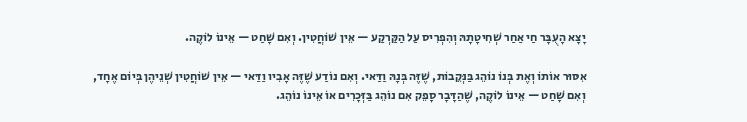יָצָא הָעֻבָּר חַי אַחַר שְׁחִיטָתָהּ וְהִפְרִיס עַל הַקַּרְקַע — אֵין שׁוֹחֲטִין. וְאִם שָׁחַט — אֵינוֹ לוֹקֶה.

אִסּוּר אוֹתוֹ וְאֶת בְּנוֹ נוֹהֵג בַּנְּקֵבוֹת, שֶׁזֶּה בְּנָהּ וַדַּאי. וְאִם נוֹדַע שֶׁזֶּה אָבִיו וַדַּאי — אֵין שׁוֹחֲטִין שְׁנֵיהֶן בְּיוֹם אֶחָד, וְאִם שָׁחַט — אֵינוֹ לוֹקֶה, שֶׁהַדָּבָר סָפֵק אִם נוֹהֵג בַּזְּכָרִים אוֹ אֵינוֹ נוֹהֵג.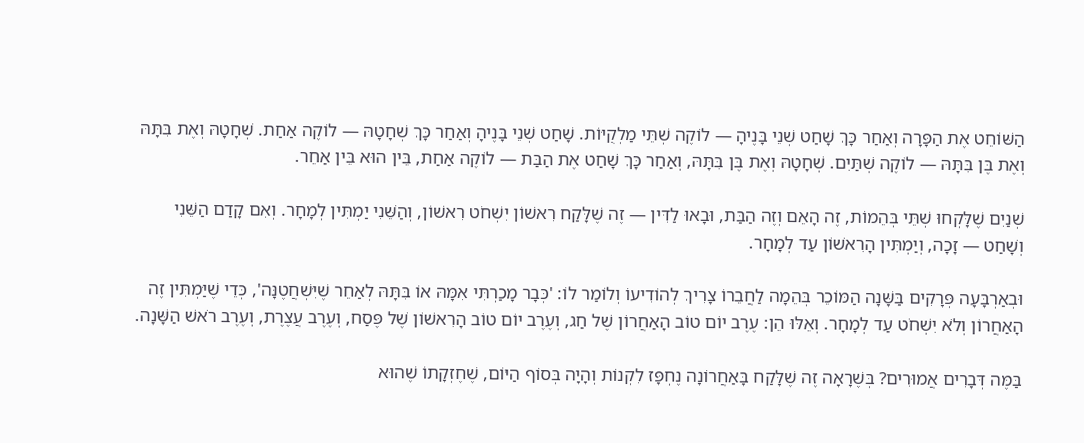הַשּׁוֹחֵט אֶת הַפָּרָה וְאַחַר כָּךְ שָׁחַט שְׁנֵי בָּנֶיהָ — לוֹקֶה שְׁתֵּי מַלְקֻיּוֹת. שָׁחַט שְׁנֵי בָּנֶיהָ וְאַחַר כָּךְ שְׁחָטָהּ — לוֹקֶה אַחַת. שְׁחָטָהּ וְאֶת בִּתָּהּ וְאֶת בֶּן בִּתָּהּ — לוֹקֶה שְׁתַּיִם. שְׁחָטָהּ וְאֶת בֶּן בִּתָּהּ, וְאַחַר כָּךְ שָׁחַט אֶת הַבַּת — לוֹקֶה אַחַת, בֵּין הוּא בֵּין אַחֵר.

שְׁנַיִם שֶׁלָּקְחוּ שְׁתֵּי בְּהֵמוֹת, זֶה הָאֵם וְזֶה הַבַּת, וּבָאוּ לַדִּין — זֶה שֶׁלָּקַח רִאשׁוֹן יִשְׁחֹט רִאשׁוֹן, וְהַשֵּׁנִי יַמְתִּין לְמָחָר. וְאִם קָדַם הַשֵּׁנִי וְשָׁחַט — זָכָה, וְיַמְתִּין הָרִאשׁוֹן עַד לְמָחָר.

וּבְאַרְבָּעָה פְּרָקִים בַּשָּׁנָה הַמּוֹכֵר בְּהֵמָה לַחֲבֵרוֹ צָרִיךְ לְהוֹדִיעוֹ וְלוֹמַר לוֹ: 'כְּבָר מָכַרְתִּי אִמָּהּ אוֹ בִּתָּהּ לְאַחֵר שֶׁיִּשְׁחֲטֶנָּה', כְּדֵי שֶׁיַּמְתִּין זֶה הָאַחֲרוֹן וְלֹא יִשְׁחֹט עַד לְמָחָר. וְאֵלּוּ הֵן: עֶרֶב יוֹם טוֹב הָאַחֲרוֹן שֶׁל חַג, וְעֶרֶב יוֹם טוֹב הָרִאשׁוֹן שֶׁל פֶּסַח, וְעֶרֶב עֲצֶרֶת, וְעֶרֶב רֹאשׁ הַשָּׁנָה.

בַּמֶּה דְּבָרִים אֲמוּרִים? בְּשֶׁרָאָה זֶה שֶׁלָּקַח בָּאַחֲרוֹנָה נֶחְפָּז לִקְנוֹת וְהָיָה בְּסוֹף הַיּוֹם, שֶׁחֶזְקָתוֹ שֶׁהוּא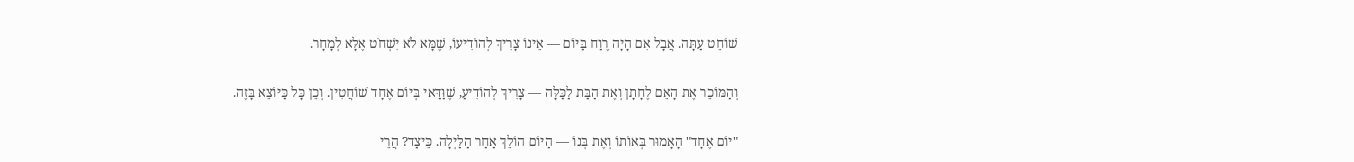שׁוֹחֵט עַתָּה. אֲבָל אִם הָיָה רֶוַח בַּיּוֹם — אֵינוֹ צָרִיךְ לְהוֹדִיעוֹ, שֶׁמָּא לֹא יִשְׁחֹט אֶלָּא לְמָחָר.

וְהַמּוֹכֵר אֶת הָאֵם לֶחָתָן וְאֶת הַבַּת לַכַּלָּה — צָרִיךְ לְהוֹדִיעַ, שֶׁוַּדַּאי בְּיוֹם אֶחָד שׁוֹחֲטִין. וְכֵן כָּל כַּיּוֹצֵא בָּזֶה.

"יוֹם אֶחָד" הָאָמוּר בְּאוֹתוֹ וְאֶת בְּנוֹ — הַיּוֹם הוֹלֵךְ אַחַר הַלַּיְלָה. כֵּיצַד? הֲרֵי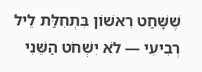שֶׁשָּׁחַט רִאשׁוֹן בִּתְחִלַּת לֵיל רְבִיעִי — לֹא יִשְׁחֹט הַשֵּׁנִי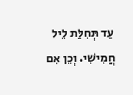עַד תְּחִלַּת לֵיל חֲמִישִׁי. וְכֵן אִם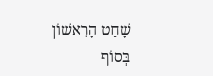שָׁחַט הָרִאשׁוֹן בְּסוֹף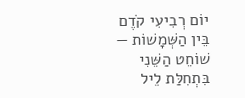יוֹם רְבִיעִי קֹדֶם בֵּין הַשְּׁמָשׁוֹת — שׁוֹחֵט הַשֵּׁנִי בִּתְחִלַּת לֵיל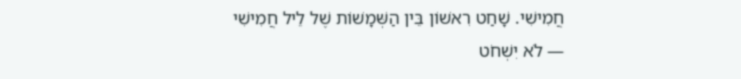חֲמִישִׁי. שָׁחַט רִאשׁוֹן בֵּין הַשְּׁמָשׁוֹת שֶׁל לֵיל חֲמִישִׁי — לֹא יִשְׁחֹט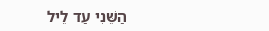הַשֵּׁנִי עַד לֵיל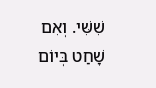שִׁשִּׁי. וְאִם שָׁחַט בְּיוֹם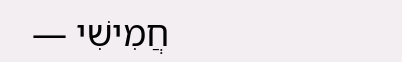חֲמִישִׁי —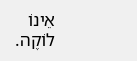אֵינוֹ לוֹקֶה.